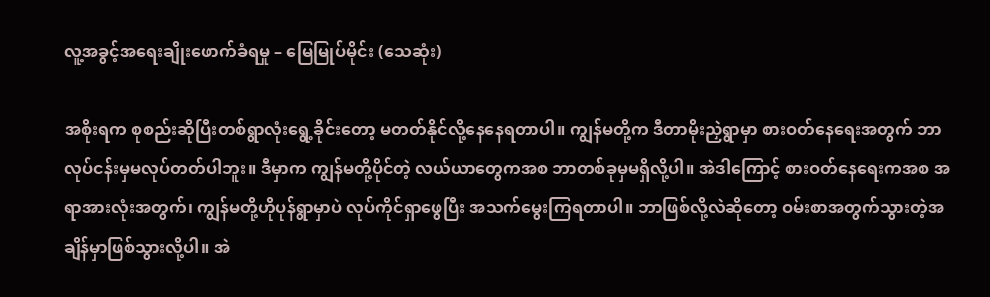လူ့အခွင့်အရေးချိုးဖောက်ခံရမှု – မြေမြုပ်မိုင်း (သေဆုံး)

အစိုးရက စုစည်းဆိုပြီးတစ်ရွာလုံးရွေ့ခိုင်းတော့ မတတ်နိုင်လို့နေနေရတာပါ။ ကျွန်မတို့က ဒီတာမိုးညှဲရွာမှာ စားဝတ်နေရေးအတွက် ဘာလုပ်ငန်းမှမလုပ်တတ်ပါဘူး။ ဒီမှာက ကျွန်မတို့ပိုင်တဲ့ လယ်ယာတွေကအစ ဘာတစ်ခုမှမရှိလို့ပါ။ အဲဒါကြောင့် စားဝတ်နေရေးကအစ အရာအားလုံးအတွက်၊ ကျွန်မတို့ဟိုပုန်ရွာမှာပဲ လုပ်ကိုင်ရှာဖွေပြီး အသက်မွေးကြရတာပါ။ ဘာဖြစ်လို့လဲဆိုတော့ ဝမ်းစာအတွက်သွားတဲ့အချိန်မှာဖြစ်သွားလို့ပါ။ အဲ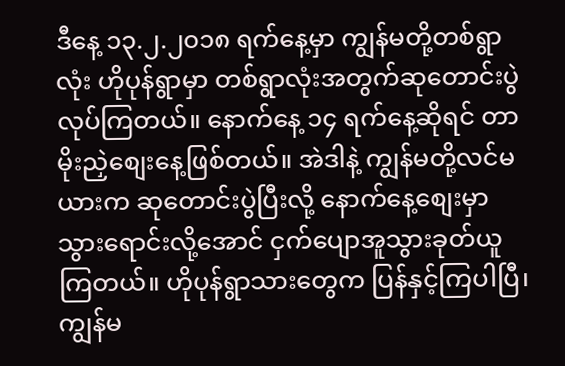ဒီနေ့ ၁၃.၂.၂၀၁၈ ရက်နေ့မှာ ကျွန်မတို့တစ်ရွာလုံး ဟိုပုန်ရွာမှာ တစ်ရွာလုံးအတွက်ဆုတောင်းပွဲလုပ်ကြတယ်။ နောက်နေ့ ၁၄ ရက်နေ့ဆိုရင် တာမိုးညှဲစျေးနေ့ဖြစ်တယ်။ အဲဒါနဲ့ ကျွန်မတို့လင်မယားက ဆုတောင်းပွဲပြီးလို့ နောက်နေ့စျေးမှာ သွားရောင်းလို့အောင် ငှက်ပျောအူသွားခုတ်ယူကြတယ်။ ဟိုပုန်ရွာသားတွေက ပြန်နှင့်ကြပါပြီ၊ ကျွန်မ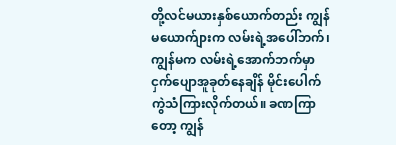တို့လင်မယားနှစ်ယောက်တည်း ကျွန်မယောက်ျားက လမ်းရဲ့အပေါ်ဘက်၊ ကျွန်မက လမ်းရဲ့အောက်ဘက်မှာ ငှက်ပျောအူခုတ်နေချိန် မိုင်းပေါက်ကွဲသံကြားလိုက်တယ်။ ခဏကြာတော့ ကျွန်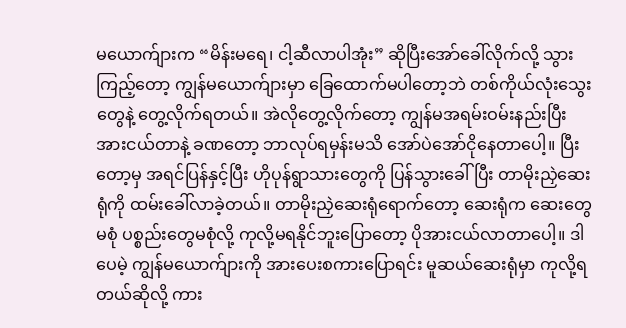မယောက်ျားက “မိန်းမရေ၊ ငါ့ဆီလာပါအုံး” ဆိုပြီးအော်ခေါ်လိုက်လို့ သွားကြည့်တော့ ကျွန်မယောက်ျားမှာ ခြေထောက်မပါတော့ဘဲ တစ်ကိုယ်လုံးသွေးတွေနဲ့ တွေ့လိုက်ရတယ်။ အဲလိုတွေ့လိုက်တော့ ကျွန်မအရမ်းဝမ်းနည်းပြီး အားငယ်တာနဲ့ ခဏတော့ ဘာလုပ်ရမှန်းမသိ အော်ပဲအော်ငိုနေတာပေါ့။ ပြီးတော့မှ အရင်ပြန်နှင့်ပြီး ဟိုပုန်ရွာသားတွေကို ပြန်သွားခေါ်ပြီး တာမိုးညှဲဆေးရုံကို ထမ်းခေါ်လာခဲ့တယ်။ တာမိုးညှဲဆေးရုံရောက်တော့ ဆေးရုံက ဆေးတွေမစုံ ပစ္စည်းတွေမစုံလို့ ကုလို့မရနိုင်ဘူးပြောတော့ ပိုအားငယ်လာတာပေါ့။ ဒါပေမဲ့ ကျွန်မယောက်ျားကို အားပေးစကားပြောရင်း မူဆယ်ဆေးရုံမှာ ကုလို့ရတယ်ဆိုလို့ ကား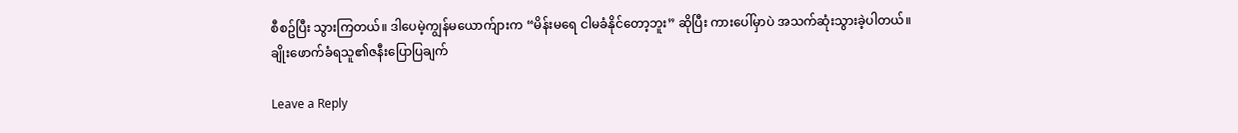စီစဥ်ပြီး သွားကြတယ်။ ဒါပေမဲ့ကျွန်မယောက်ျားက “မိန်းမရေ ငါမခံနိုင်တော့ဘူး” ဆိုပြီး ကားပေါ်မှာပဲ အသက်ဆုံးသွားခဲ့ပါတယ်။
ချိုးဖောက်ခံရသူ၏ဇနီးပြောပြချက်

Leave a Reply